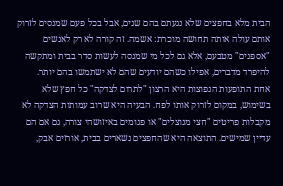הבית מלא בחפצים שלא נגעתם בהם שנים, אבל בכל פעם שמנסים לזרוק אותם עולה אותה תחושה מוכרת: אשמה. זה קורה לא רק לאנשים "אספנים" מטבעם, אלא גם לכל מי שמנסה לעשות סדר בבית ומתקשה להיפרד מדברים, אפילו כשהם יודעים שהם לא ישתמשו בהם יותר.
אחת התופעות הנפוצות היא הרצון "לתרום לצדקה" כל חפץ שלא בשימוש, במקום לזרוק אותו לפח. הבעיה היא שרוב עמותות הצדקה לא מקבלות פריטים "חצי מנוצלים" או פגומים באיזושהי צורה, גם אם הם עדיין שמישים. התוצאה היא שהחפצים נשארים בבית, אורזים אבק,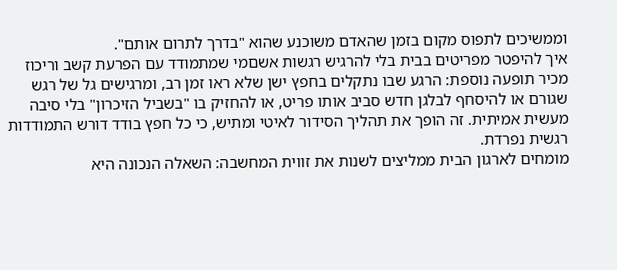וממשיכים לתפוס מקום בזמן שהאדם משוכנע שהוא "בדרך לתרום אותם".
איך להיפטר מפריטים בבית בלי להרגיש רגשות אשםמי שמתמודד עם הפרעת קשב וריכוז מכיר תופעה נוספת: הרגע שבו נתקלים בחפץ ישן שלא ראו זמן רב, ומרגישים גל של רגש שגורם או להיסחף לבלגן חדש סביב אותו פריט, או להחזיק בו "בשביל הזיכרון" בלי סיבה מעשית אמיתית. זה הופך את תהליך הסידור לאיטי ומתיש, כי כל חפץ בודד דורש התמודדות רגשית נפרדת.
מומחים לארגון הבית ממליצים לשנות את זווית המחשבה: השאלה הנכונה היא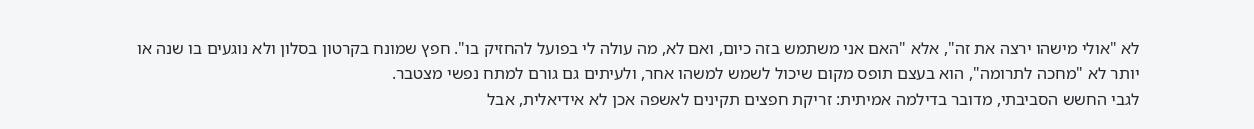לא "אולי מישהו ירצה את זה", אלא "האם אני משתמש בזה כיום, ואם לא, מה עולה לי בפועל להחזיק בו". חפץ שמונח בקרטון בסלון ולא נוגעים בו שנה או יותר לא "מחכה לתרומה", הוא בעצם תופס מקום שיכול לשמש למשהו אחר, ולעיתים גם גורם למתח נפשי מצטבר.
לגבי החשש הסביבתי, מדובר בדילמה אמיתית: זריקת חפצים תקינים לאשפה אכן לא אידיאלית, אבל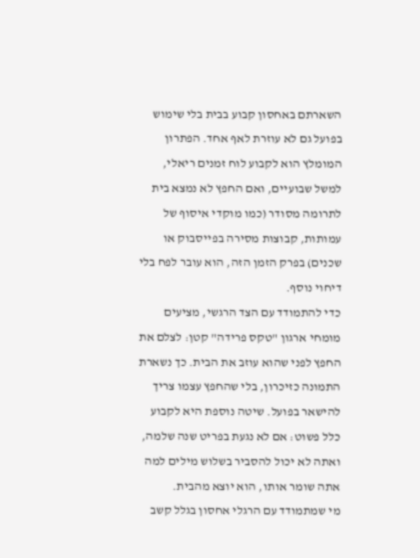השארתם באחסון קבוע בבית בלי שימוש בפועל גם לא עוזרת לאף אחד. הפתרון המומלץ הוא לקבוע לוח זמנים ריאלי, למשל שבועיים, ואם החפץ לא נמצא בית לתרומה מסודר (כמו מוקדי איסוף של עמותות, קבוצות מסירה בפייסבוק או שכנים) בפרק הזמן הזה, הוא עובר לפח בלי דיחוי נוסף.
כדי להתמודד עם הצד הרגשי, מציעים מומחי ארגון "טקס פרידה" קטן: לצלם את החפץ לפני שהוא עוזב את הבית. כך נשארת התמונה כזיכרון, בלי שהחפץ עצמו צריך להישאר בפועל. שיטה נוספת היא לקבוע כלל פשוט: אם לא נגעת בפריט שנה שלמה, ואתה לא יכול להסביר בשלוש מילים למה אתה שומר אותו, הוא יוצא מהבית.
מי שמתמודד עם הרגלי אחסון בגלל קשב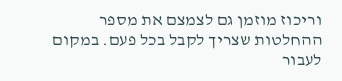וריכוז מוזמן גם לצמצם את מספר ההחלטות שצריך לקבל בכל פעם. במקום לעבור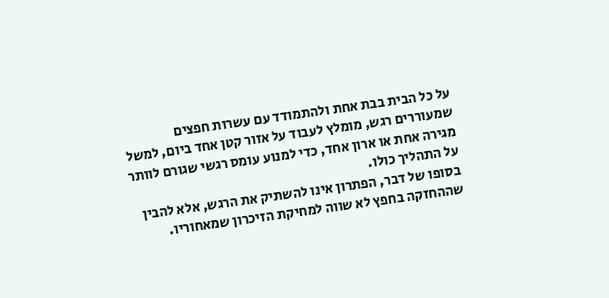על כל הבית בבת אחת ולהתמודד עם עשרות חפצים שמעוררים רגש, מומלץ לעבוד על אזור קטן אחד ביום, למשל מגירה אחת או ארון אחד, כדי למנוע עומס רגשי שגורם לוותר על התהליך כולו.
בסופו של דבר, הפתרון אינו להשתיק את הרגש, אלא להבין שההחזקה בחפץ לא שווה למחיקת הזיכרון שמאחוריו.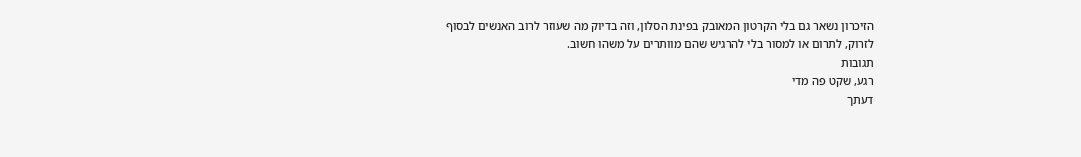הזיכרון נשאר גם בלי הקרטון המאובק בפינת הסלון, וזה בדיוק מה שעוזר לרוב האנשים לבסוף לזרוק, לתרום או למסור בלי להרגיש שהם מוותרים על משהו חשוב.
תגובות
רגע, שקט פה מדי
דעתך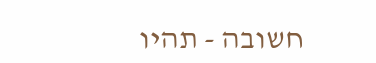חשובה - תהיו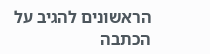הראשונים להגיב על הכתבה